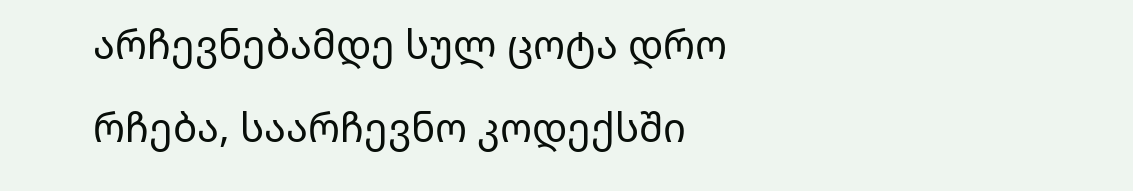არჩევნებამდე სულ ცოტა დრო რჩება, საარჩევნო კოდექსში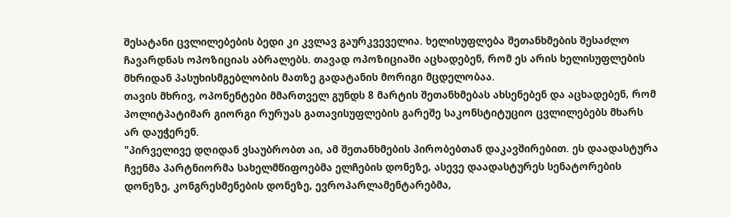შესატანი ცვლილებების ბედი კი კვლავ გაურკვეველია. ხელისუფლება შეთანხმების შესაძლო ჩავარდნას ოპოზიციას აბრალებს. თავად ოპოზიციაში აცხადებენ, რომ ეს არის ხელისუფლების მხრიდან პასუხისმგებლობის მათზე გადატანის მორიგი მცდელობაა.
თავის მხრივ, ოპონენტები მმართველ გუნდს 8 მარტის შეთანხმებას ახსენებენ და აცხადებენ, რომ პოლიტპატიმარ გიორგი რურუას გათავისუფლების გარეშე საკონსტიტუციო ცვლილებებს მხარს არ დაუჭერენ.
"პირველივე დღიდან ვსაუბრობთ აი, ამ შეთანხმების პირობებთან დაკავშირებით. ეს დაადასტურა ჩვენმა პარტნიორმა სახელმწიფოებმა ელჩების დონეზე, ასევე დაადასტურეს სენატორების დონეზე, კონგრესმენების დონეზე, ევროპარლამენტარებმა,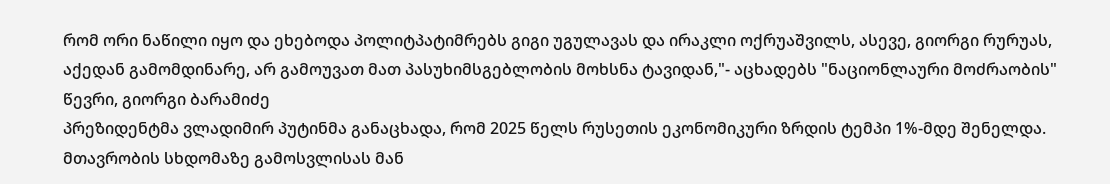რომ ორი ნაწილი იყო და ეხებოდა პოლიტპატიმრებს გიგი უგულავას და ირაკლი ოქრუაშვილს, ასევე, გიორგი რურუას, აქედან გამომდინარე, არ გამოუვათ მათ პასუხიმსგებლობის მოხსნა ტავიდან,"- აცხადებს "ნაციონლაური მოძრაობის" წევრი, გიორგი ბარამიძე
პრეზიდენტმა ვლადიმირ პუტინმა განაცხადა, რომ 2025 წელს რუსეთის ეკონომიკური ზრდის ტემპი 1%-მდე შენელდა.
მთავრობის სხდომაზე გამოსვლისას მან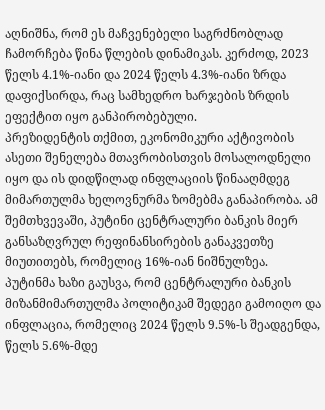აღნიშნა, რომ ეს მაჩვენებელი საგრძნობლად ჩამორჩება წინა წლების დინამიკას. კერძოდ, 2023 წელს 4.1%-იანი და 2024 წელს 4.3%-იანი ზრდა დაფიქსირდა, რაც სამხედრო ხარჯების ზრდის ეფექტით იყო განპირობებული.
პრეზიდენტის თქმით, ეკონომიკური აქტივობის ასეთი შენელება მთავრობისთვის მოსალოდნელი იყო და ის დიდწილად ინფლაციის წინააღმდეგ მიმართულმა ხელოვნურმა ზომებმა განაპირობა. ამ შემთხვევაში, პუტინი ცენტრალური ბანკის მიერ განსაზღვრულ რეფინანსირების განაკვეთზე მიუთითებს, რომელიც 16%-იან ნიშნულზეა.
პუტინმა ხაზი გაუსვა, რომ ცენტრალური ბანკის მიზანმიმართულმა პოლიტიკამ შედეგი გამოიღო და ინფლაცია, რომელიც 2024 წელს 9.5%-ს შეადგენდა, წელს 5.6%-მდე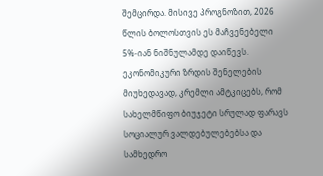შემცირდა. მისივე პროგნოზით, 2026 წლის ბოლოსთვის ეს მაჩვენებელი 5%-იან ნიშნულამდე დაიწევს.
ეკონომიკური ზრდის შენელების მიუხედავად, კრემლი ამტკიცებს, რომ სახელმწიფო ბიუჯეტი სრულად ფარავს სოციალურ ვალდებულებებსა და სამხედრო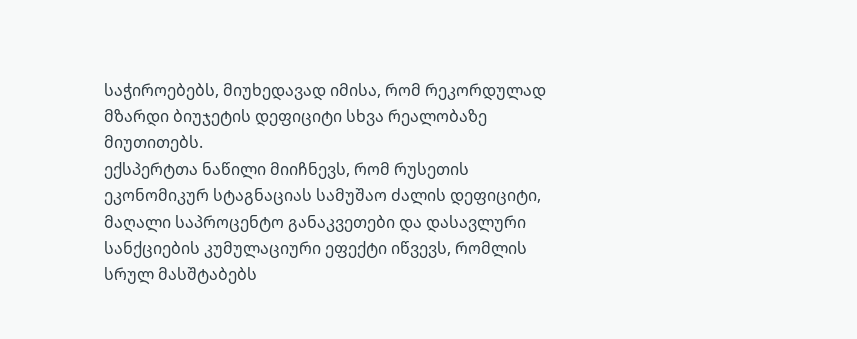საჭიროებებს, მიუხედავად იმისა, რომ რეკორდულად მზარდი ბიუჯეტის დეფიციტი სხვა რეალობაზე მიუთითებს.
ექსპერტთა ნაწილი მიიჩნევს, რომ რუსეთის ეკონომიკურ სტაგნაციას სამუშაო ძალის დეფიციტი, მაღალი საპროცენტო განაკვეთები და დასავლური სანქციების კუმულაციური ეფექტი იწვევს, რომლის სრულ მასშტაბებს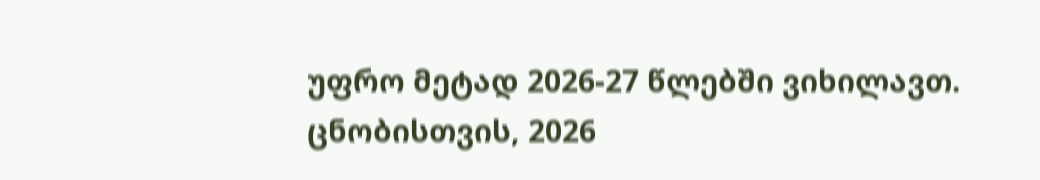უფრო მეტად 2026-27 წლებში ვიხილავთ.
ცნობისთვის, 2026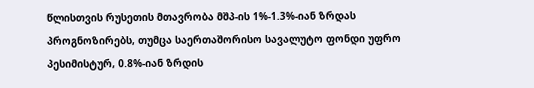წლისთვის რუსეთის მთავრობა მშპ-ის 1%-1.3%-იან ზრდას პროგნოზირებს, თუმცა საერთაშორისო სავალუტო ფონდი უფრო პესიმისტურ, 0.8%-იან ზრდის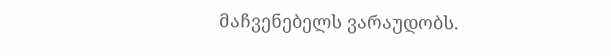მაჩვენებელს ვარაუდობს.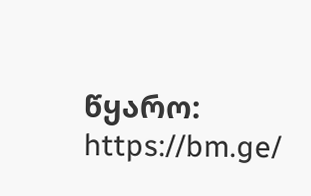წყარო: https://bm.ge/